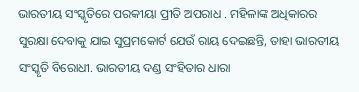ଭାରତୀୟ ସଂସ୍କୃତିରେ ପରକୀୟା ପ୍ରୀତି ଅପରାଧ . ମହିଳାଙ୍କ ଅଧିକାରର ସୁରକ୍ଷା ଦେବାକୁ ଯାଇ ସୁପ୍ରମକୋର୍ଟ ଯେଉଁ ରାୟ ଦେଇଛନ୍ତି, ତାହା ଭାରତୀୟ ସଂସ୍କୃତି ବିରୋଧୀ. ଭାରତୀୟ ଦଣ୍ଡ ସଂହିତାର ଧାରା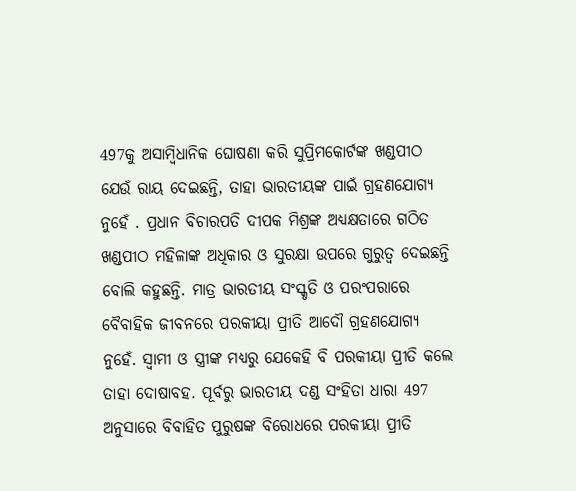497କୁ ଅସାମ୍ବିଧାନିକ ଘୋଷଣା କରି ସୁପ୍ରିମକୋର୍ଟଙ୍କ ଖଣ୍ଡପୀଠ ଯେଉଁ ରାୟ ଦେଇଛନ୍ତି, ତାହା ଭାରତୀୟଙ୍କ ପାଇଁ ଗ୍ରହଣଯୋଗ୍ୟ ନୁହେଁ . ପ୍ରଧାନ ବିଚାରପତି ଦୀପକ ମିଶ୍ରଙ୍କ ଅଧ୍ୟକ୍ଷତାରେ ଗଠିତ ଖଣ୍ଡପୀଠ ମହିଳାଙ୍କ ଅଧିକାର ଓ ସୁରକ୍ଷା ଉପରେ ଗୁରୁତ୍ବ ଦେଇଛନ୍ତି ବୋଲି କହୁଛନ୍ତି. ମାତ୍ର ଭାରତୀୟ ସଂସ୍କୃତି ଓ ପରଂପରାରେ ବୈବାହିକ ଜୀବନରେ ପରକୀୟା ପ୍ରୀତି ଆଦୌ ଗ୍ରହଣଯୋଗ୍ୟ ନୁହେଁ. ସ୍ବାମୀ ଓ ସ୍ତ୍ରୀଙ୍କ ମଧ୍ୟରୁ ଯେକେହି ବି ପରକୀୟା ପ୍ରୀତି କଲେ ତାହା ଦୋଷାବହ. ପୂର୍ବରୁ ଭାରତୀୟ ଦଣ୍ଡ ସଂହିତା ଧାରା 497 ଅନୁସାରେ ବିବାହିତ ପୁରୁଷଙ୍କ ବିରୋଧରେ ପରକୀୟା ପ୍ରୀତି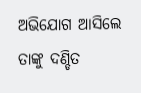ଅଭିଯୋଗ ଆସିଲେ ତାଙ୍କୁ ଦଣ୍ଡିତ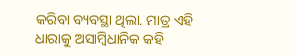କରିବା ବ୍ୟବସ୍ଥା ଥିଲା. ମାତ୍ର ଏହି ଧାରାକୁ ଅସାମ୍ବିଧାନିକ କହି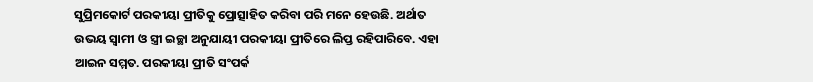ସୁପ୍ରିମକୋର୍ଟ ପରକୀୟା ପ୍ରୀତିକୁ ପ୍ରୋତ୍ସାହିତ କରିବା ପରି ମନେ ହେଉଛି. ଅର୍ଥାତ ଉଭୟ ସ୍ବାମୀ ଓ ସ୍ତ୍ରୀ ଇଚ୍ଛା ଅନୁଯାୟୀ ପରକୀୟା ପ୍ରୀତିରେ ଲିପ୍ତ ରହିପାରିବେ. ଏହା ଆଇନ ସମ୍ମତ. ପରକୀୟା ପ୍ରୀତି ସଂପର୍କ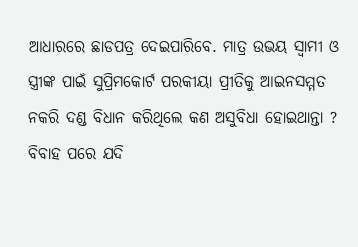ଆଧାରରେ ଛାଡପତ୍ର ଦେଇପାରିବେ. ମାତ୍ର ଉଭୟ ସ୍ବାମୀ ଓ ସ୍ତ୍ରୀଙ୍କ ପାଇଁ ସୁପ୍ରିମକୋର୍ଟ ପରକୀୟା ପ୍ରୀତିକୁ ଆଇନସମ୍ମତ ନକରି ଦଣ୍ଡ ବିଧାନ କରିଥିଲେ କଣ ଅସୁବିଧା ହୋଇଥାନ୍ତା ? ବିବାହ ପରେ ଯଦି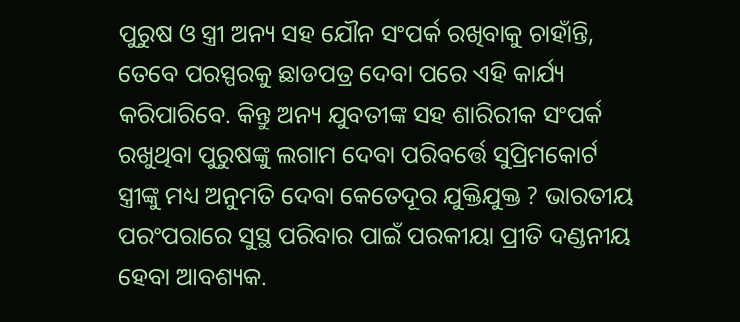ପୁରୁଷ ଓ ସ୍ତ୍ରୀ ଅନ୍ୟ ସହ ଯୌନ ସଂପର୍କ ରଖିବାକୁ ଚାହାଁନ୍ତି, ତେବେ ପରସ୍ପରକୁ ଛାଡପତ୍ର ଦେବା ପରେ ଏହି କାର୍ଯ୍ୟ କରିପାରିବେ. କିନ୍ତୁ ଅନ୍ୟ ଯୁବତୀଙ୍କ ସହ ଶାରିରୀକ ସଂପର୍କ ରଖୁଥିବା ପୁରୁଷଙ୍କୁ ଲଗାମ ଦେବା ପରିବର୍ତ୍ତେ ସୁପ୍ରିମକୋର୍ଟ ସ୍ତ୍ରୀଙ୍କୁ ମଧ୍ୟ ଅନୁମତି ଦେବା କେତେଦୂର ଯୁକ୍ତିଯୁକ୍ତ ? ଭାରତୀୟ ପରଂପରାରେ ସୁସ୍ଥ ପରିବାର ପାଇଁ ପରକୀୟା ପ୍ରୀତି ଦଣ୍ଡନୀୟ ହେବା ଆବଶ୍ୟକ.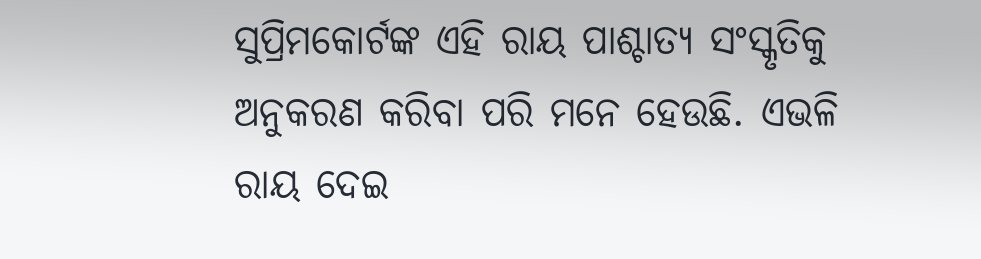ସୁପ୍ରିମକୋର୍ଟଙ୍କ ଏହି ରାୟ ପାଶ୍ଚାତ୍ୟ ସଂସ୍କୃତିକୁ ଅନୁକରଣ କରିବା ପରି ମନେ ହେଉଛି. ଏଭଳି ରାୟ ଦେଇ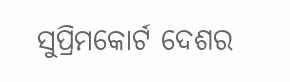ସୁପ୍ରିମକୋର୍ଟ ଦେଶର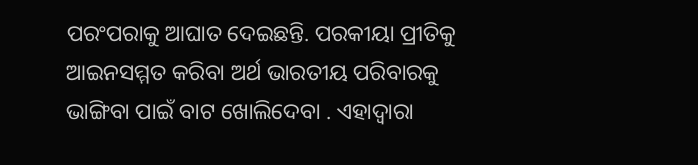ପରଂପରାକୁ ଆଘାତ ଦେଇଛନ୍ତି. ପରକୀୟା ପ୍ରୀତିକୁ ଆଇନସମ୍ମତ କରିବା ଅର୍ଥ ଭାରତୀୟ ପରିବାରକୁ ଭାଙ୍ଗିବା ପାଇଁ ବାଟ ଖୋଲିଦେବା . ଏହାଦ୍ବାରା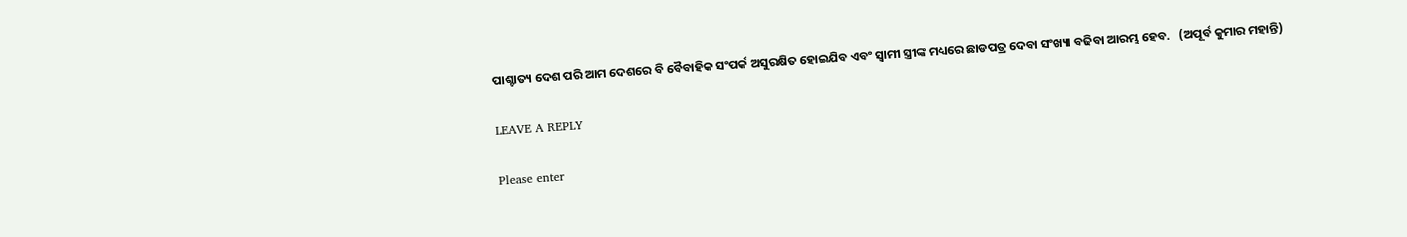ପାଶ୍ଚାତ୍ୟ ଦେଶ ପରି ଆମ ଦେଶରେ ବି ବୈବାହିକ ସଂପର୍କ ଅସୁରକ୍ଷିତ ହୋଇଯିବ ଏବଂ ସ୍ବାମୀ ସ୍ତ୍ରୀଙ୍କ ମଧ୍ୟରେ ଛାଡପତ୍ର ଦେବା ସଂଖ୍ୟା ବଢିବା ଆରମ୍ଭ ହେବ.   (ଅପୂର୍ବ କୁମାର ମହାନ୍ତି)

LEAVE A REPLY

Please enter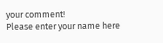your comment!
Please enter your name here